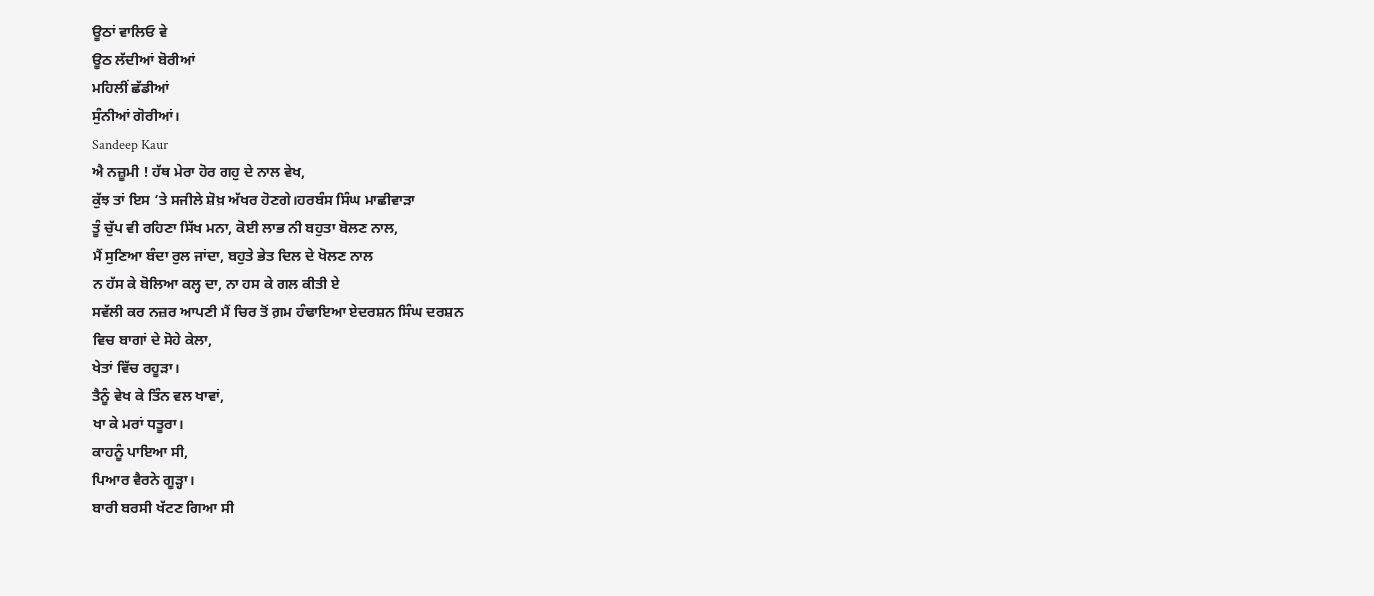ਊਠਾਂ ਵਾਲਿਓ ਵੇ
ਊਠ ਲੱਦੀਆਂ ਬੋਰੀਆਂ
ਮਹਿਲੀਂ ਛੱਡੀਆਂ
ਸੁੰਨੀਆਂ ਗੋਰੀਆਂ।
Sandeep Kaur
ਐ ਨਜ਼ੂਮੀ ! ਹੱਥ ਮੇਰਾ ਹੋਰ ਗਹੁ ਦੇ ਨਾਲ ਵੇਖ,
ਕੁੱਝ ਤਾਂ ਇਸ ‘ਤੇ ਸਜੀਲੇ ਸ਼ੋਖ਼ ਅੱਖਰ ਹੋਣਗੇ।ਹਰਬੰਸ ਸਿੰਘ ਮਾਛੀਵਾੜਾ
ਤੂੰ ਚੁੱਪ ਵੀ ਰਹਿਣਾ ਸਿੱਖ ਮਨਾ, ਕੋਈ ਲਾਭ ਨੀ ਬਹੁਤਾ ਬੋਲਣ ਨਾਲ,
ਮੈਂ ਸੁਣਿਆ ਬੰਦਾ ਰੁਲ ਜਾਂਦਾ, ਬਹੁਤੇ ਭੇਤ ਦਿਲ ਦੇ ਖੋਲਣ ਨਾਲ
ਨ ਹੱਸ ਕੇ ਬੋਲਿਆ ਕਲ੍ਹ ਦਾ, ਨਾ ਹਸ ਕੇ ਗਲ ਕੀਤੀ ਏ
ਸਵੱਲੀ ਕਰ ਨਜ਼ਰ ਆਪਣੀ ਮੈਂ ਚਿਰ ਤੋਂ ਗ਼ਮ ਹੰਢਾਇਆ ਏਦਰਸ਼ਨ ਸਿੰਘ ਦਰਸ਼ਨ
ਵਿਚ ਬਾਗਾਂ ਦੇ ਸੋਹੇ ਕੇਲਾ,
ਖੇਤਾਂ ਵਿੱਚ ਰਹੂੜਾ।
ਤੈਨੂੰ ਵੇਖ ਕੇ ਤਿੰਨ ਵਲ ਖਾਵਾਂ,
ਖਾ ਕੇ ਮਰਾਂ ਧਤੂਰਾ।
ਕਾਹਨੂੰ ਪਾਇਆ ਸੀ,
ਪਿਆਰ ਵੈਰਨੇ ਗੂੜ੍ਹਾ।
ਬਾਰੀ ਬਰਸੀ ਖੱਟਣ ਗਿਆ ਸੀ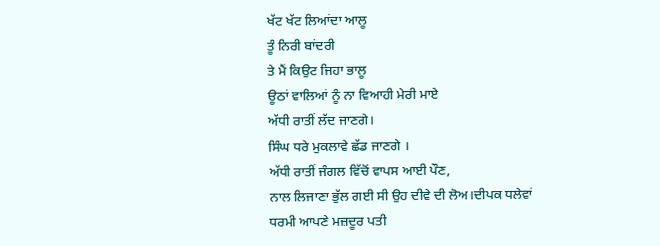ਖੱਟ ਖੱਟ ਲਿਆਂਦਾ ਆਲੂ
ਤੂੰ ਨਿਰੀ ਬਾਂਦਰੀ
ਤੇ ਮੈਂ ਕਿਉਟ ਜਿਹਾ ਭਾਲੂ
ਊਠਾਂ ਵਾਲਿਆਂ ਨੂੰ ਨਾ ਵਿਆਹੀ ਮੇਰੀ ਮਾਏ
ਅੱਧੀ ਰਾਤੀਂ ਲੱਦ ਜਾਣਗੇ।
ਸਿੰਘ ਧਰੇ ਮੁਕਲਾਵੇ ਛੱਡ ਜਾਣਗੇ ।
ਅੱਧੀ ਰਾਤੀਂ ਜੰਗਲ ਵਿੱਚੋਂ ਵਾਪਸ ਆਈ ਪੌਣ,
ਨਾਲ ਲਿਜਾਣਾ ਭੁੱਲ ਗਈ ਸੀ ਉਹ ਦੀਵੇ ਦੀ ਲੋਅ।ਦੀਪਕ ਧਲੇਵਾਂ
ਧਰਮੀ ਆਪਣੇ ਮਜ਼ਦੂਰ ਪਤੀ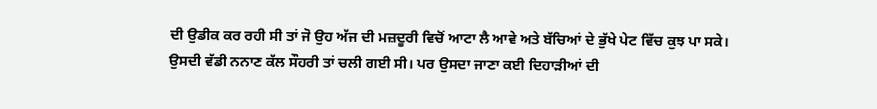ਦੀ ਉਡੀਕ ਕਰ ਰਹੀ ਸੀ ਤਾਂ ਜੋ ਉਹ ਅੱਜ ਦੀ ਮਜ਼ਦੂਰੀ ਵਿਚੋਂ ਆਟਾ ਲੈ ਆਵੇ ਅਤੇ ਬੱਚਿਆਂ ਦੇ ਭੁੱਖੇ ਪੇਟ ਵਿੱਚ ਕੁਝ ਪਾ ਸਕੇ।
ਉਸਦੀ ਵੱਡੀ ਨਨਾਣ ਕੱਲ ਸੌਹਰੀ ਤਾਂ ਚਲੀ ਗਈ ਸੀ। ਪਰ ਉਸਦਾ ਜਾਣਾ ਕਈ ਦਿਹਾੜੀਆਂ ਦੀ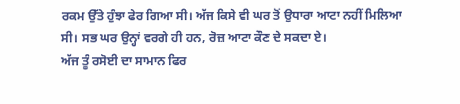ਰਕਮ ਉੱਤੇ ਹੁੰਝਾ ਫੇਰ ਗਿਆ ਸੀ। ਅੱਜ ਕਿਸੇ ਵੀ ਘਰ ਤੋਂ ਉਧਾਰਾ ਆਟਾ ਨਹੀਂ ਮਿਲਿਆ ਸੀ। ਸਭ ਘਰ ਉਨ੍ਹਾਂ ਵਰਗੇ ਹੀ ਹਨ, ਰੋਜ਼ ਆਟਾ ਕੌਣ ਦੇ ਸਕਦਾ ਏ।
ਅੱਜ ਤੂੰ ਰਸੋਈ ਦਾ ਸਾਮਾਨ ਫਿਰ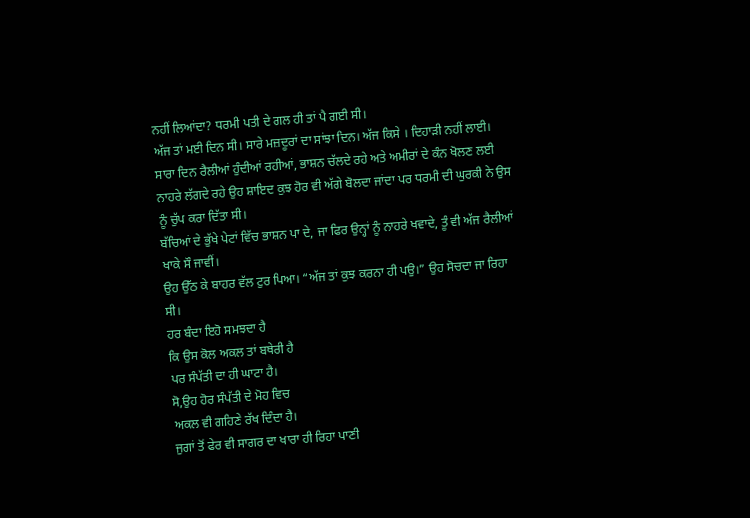ਨਹੀਂ ਲਿਆਂਦਾ? ਧਰਮੀ ਪਤੀ ਦੇ ਗਲ ਹੀ ਤਾਂ ਪੈ ਗਈ ਸੀ।
ਅੱਜ ਤਾਂ ਮਈ ਦਿਨ ਸੀ। ਸਾਰੇ ਮਜ਼ਦੂਰਾਂ ਦਾ ਸਾਂਝਾ ਦਿਨ। ਅੱਜ ਕਿਸੇ । ਦਿਹਾੜੀ ਨਹੀਂ ਲਾਈ। ਸਾਰਾ ਦਿਨ ਰੈਲੀਆਂ ਹੁੰਦੀਆਂ ਰਹੀਆਂ, ਭਾਸ਼ਨ ਚੱਲਦੇ ਰਹੇ ਅਤੇ ਅਮੀਰਾਂ ਦੇ ਕੰਨ ਖੋਲਣ ਲਈ ਨਾਹਰੇ ਲੱਗਦੇ ਰਹੇ ਉਹ ਸ਼ਾਇਦ ਕੁਝ ਹੋਰ ਵੀ ਅੱਗੇ ਬੋਲਦਾ ਜਾਂਦਾ ਪਰ ਧਰਮੀ ਦੀ ਘੁਰਕੀ ਨੇ ਉਸ ਨੂੰ ਚੁੱਪ ਕਰਾ ਦਿੱਤਾ ਸੀ।
ਬੱਚਿਆਂ ਦੇ ਭੁੱਖੇ ਪੇਟਾਂ ਵਿੱਚ ਭਾਸ਼ਨ ਪਾ ਦੇ, ਜਾ ਫਿਰ ਉਨ੍ਹਾਂ ਨੂੰ ਨਾਹਰੇ ਖਵਾਦੇ, ਤੂੰ ਵੀ ਅੱਜ ਰੈਲੀਆਂ ਖਾਕੇ ਸੌ ਜਾਵੀਂ।
ਉਹ ਉੱਠ ਕੇ ਬਾਹਰ ਵੱਲ ਟੁਰ ਪਿਆ। “ਅੱਜ ਤਾਂ ਕੁਝ ਕਰਨਾ ਹੀ ਪਉ।” ਉਹ ਸੋਚਦਾ ਜਾ ਰਿਹਾ ਸੀ।
ਹਰ ਬੰਦਾ ਇਹੋ ਸਮਝਦਾ ਹੈ
ਕਿ ਉਸ ਕੋਲ ਅਕਲ ਤਾਂ ਬਥੇਰੀ ਹੈ
ਪਰ ਸੰਪੱਤੀ ਦਾ ਹੀ ਘਾਟਾ ਹੈ।
ਸੋ,ਉਹ ਹੋਰ ਸੰਪੱਤੀ ਦੇ ਮੋਹ ਵਿਚ
ਅਕਲ ਵੀ ਗਹਿਣੇ ਰੱਖ ਦਿੰਦਾ ਹੈ।
ਜੁਗਾਂ ਤੋਂ ਫੇਰ ਵੀ ਸਾਗਰ ਦਾ ਖਾਰਾ ਹੀ ਰਿਹਾ ਪਾਣੀ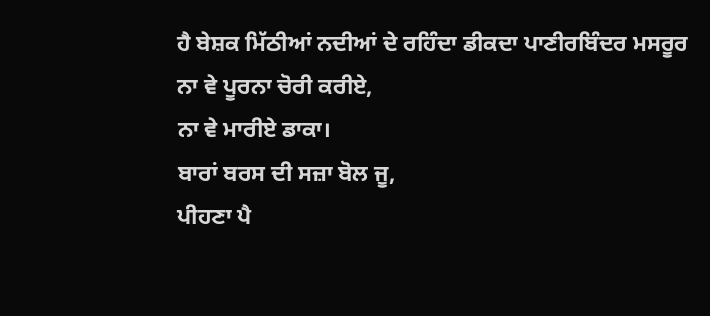ਹੈ ਬੇਸ਼ਕ ਮਿੱਠੀਆਂ ਨਦੀਆਂ ਦੇ ਰਹਿੰਦਾ ਡੀਕਦਾ ਪਾਣੀਰਬਿੰਦਰ ਮਸਰੂਰ
ਨਾ ਵੇ ਪੂਰਨਾ ਚੋਰੀ ਕਰੀਏ,
ਨਾ ਵੇ ਮਾਰੀਏ ਡਾਕਾ।
ਬਾਰਾਂ ਬਰਸ ਦੀ ਸਜ਼ਾ ਬੋਲ ਜੂ,
ਪੀਹਣਾ ਪੈ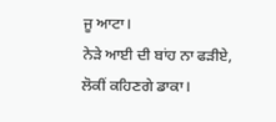ਜੂ ਆਟਾ।
ਨੇੜੇ ਆਈ ਦੀ ਬਾਂਹ ਨਾ ਫੜੀਏ,
ਲੋਕੀਂ ਕਹਿਣਗੇ ਡਾਕਾ।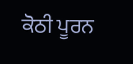ਕੋਠੀ ਪੂਰਨ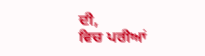ਦੀ,
ਵਿਚ ਪਰੀਆਂ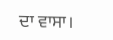ਦਾ ਵਾਸਾ।